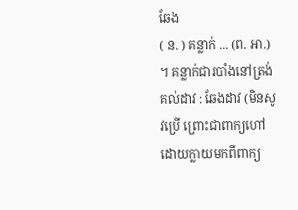ឆែង
( ន. ) គន្លាក់ ... (ព. អា.) ។ គន្លាក់ជារបាំងនៅត្រង់គល់ដាវ : ឆែងដាវ (មិនសូវប្រើ ព្រោះជាពាក្យហៅដោយក្លាយមកពីពាក្យ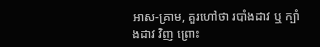អាស-គ្រាម, គួរហៅថា របាំងដាវ ឬ ក្បាំងដាវ វិញ ព្រោះ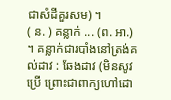ជាសំដីគួរសម) ។
( ន. ) គន្លាក់ ... (ព. អា.) ។ គន្លាក់ជារបាំងនៅត្រង់គល់ដាវ : ឆែងដាវ (មិនសូវប្រើ ព្រោះជាពាក្យហៅដោ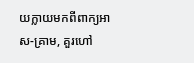យក្លាយមកពីពាក្យអាស-គ្រាម, គួរហៅ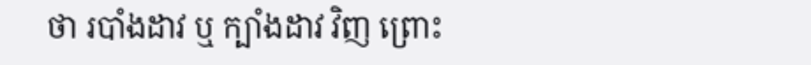ថា របាំងដាវ ឬ ក្បាំងដាវ វិញ ព្រោះ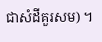ជាសំដីគួរសម) ។